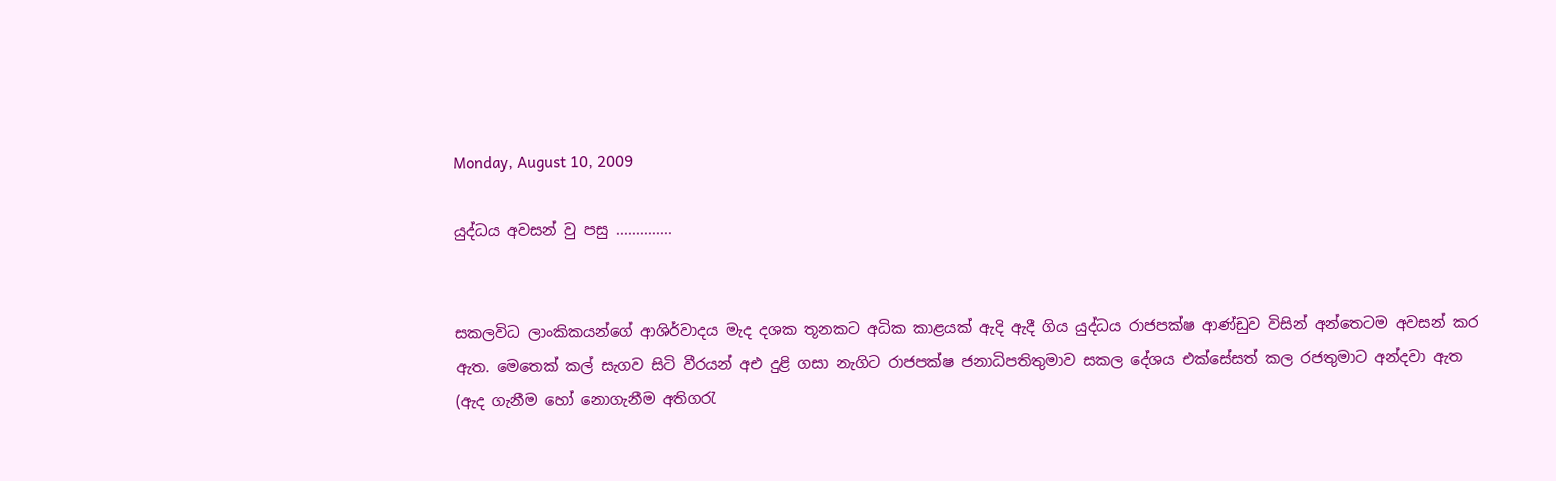Monday, August 10, 2009

යුද්ධය අවසන් වු පසු ..............


සකලවිධ ලාංකිකයන්ගේ ආශිර්වාදය මැද දශක තූනකට අධික කාළයක් ඇදි ඇදී ගිය යුද්ධය රාජපක්ෂ ආණ්ඩුව විසින් අන්තෙටම අවසන් කර ඇත. මෙතෙක් කල් සැගව සිටි වීරයන් අඑ දුළි ගසා නැගිට රාජපක්ෂ ජනාධිපතිතුමාව සකල දේශය එක්සේසත් කල රජතුමාට අන්දවා ඇත (ඇද ගැනීම හෝ නොගැනීම අතිගරැ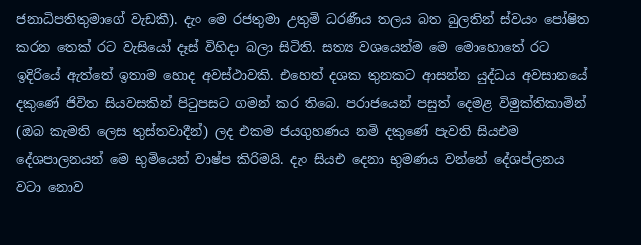ජනාධිපතිතුමාගේ වැඩකී). දැං මෙ රජතුමා උතුමි ධරණීය තලය බත බුලතින් ස්වයං පෝෂිත කරන තෙක් රට වැසියෝ දෑස් විහිදා බලා සිටිති. සත්‍ය වශයෙන්ම මෙ මොහොතේ රට ඉදිරියේ ඇත්තේ ඉතාම හොද අවස්ථාවකි. එහෙත් දශක තුනකට ආසන්න යුද්ධය අවසානයේ දකුණේ ජිවිත සියවසකින් පිටුපසට ගමන් කර ති‍බෙ. පරාජයෙන් පසුත් දෙමළ විමුක්තිකාමින් (ඔබ කැමති ලෙස තුස්තවාදීන්) ලද එකම ජයගුහණය නමි දකුණේ පැවති සියඑම දේශපාලනයන් මෙ භුමියෙන් වාෂ්ප කිරිමයි. දැං සියඑ දෙනා භුමණය වන්නේ දේශප්ලනය වටා නොව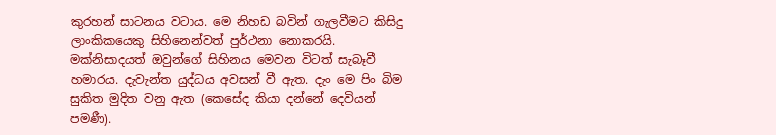කුරහන් සාටනය වටාය. මෙ නිහඩ බවින් ගැලවීමට කිසිදු ලාංකික‍යෙකු සිහිනෙන්වත් පුර්ථනා නොකරයි. මක්නිසාදයත් ඔවුන්ගේ සිහිනය මෙවන විටත් සැබෑවී හමාරය. දැවැන්ත යුද්ධය අවසන් වී ඇත. දැං මෙ පිං බිම සුකිත මුදිත වනු ඇත (කෙසේද කියා දන්නේ දෙවියන් පමණී).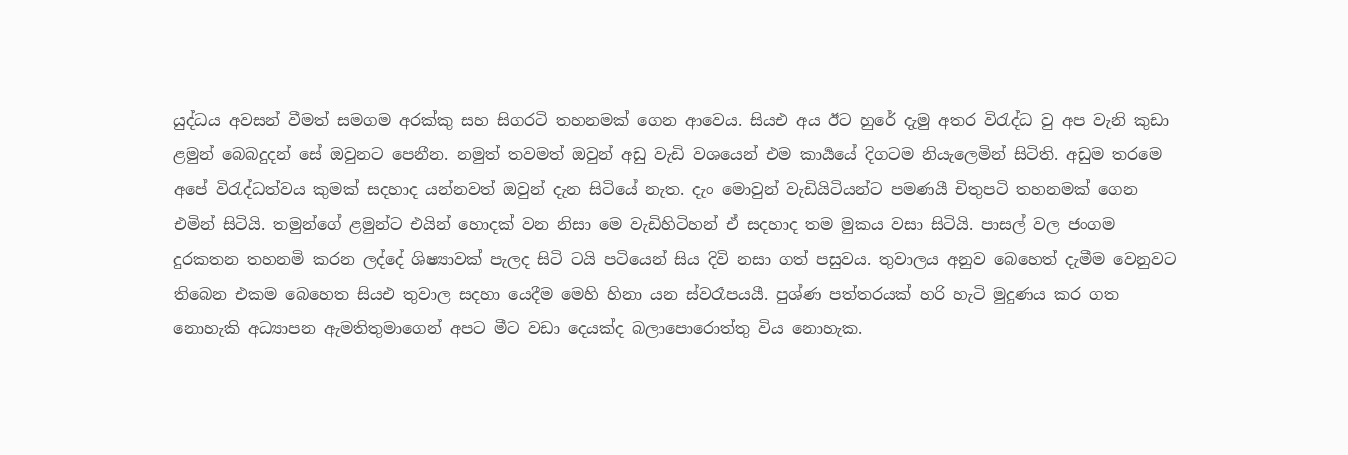යුද්ධය අවසන් වීමත් සමගම අරක්කු සහ සිගරටි තහනමක් ගෙන ආවෙය. සියඑ අය ඊට හුරේ දැමු අතර විරැද්ධ වු අප වැනි කුඩා ළමුන් බෙබදුදන් සේ ඔවුනට පෙනීන. නමුත් තවමත් ඔවුන් අඩු වැඩි වශයෙන් එම කාර්‍යයේ දිගටම නියැලෙමින් සිටිති. අඩුම තරමෙ අපේ විරැද්ධත්වය කුමක් සදහාද යන්නවත් ඔවුන් දැන සිටියේ නැත. දැං මොවුන් වැඩියිටියන්ට පමණයී චිතුපටි තහනමක් ගෙන එමින් සිටියි. තමුන්ගේ ළමුන්ට එයින් හොදක් වන නිසා මෙ වැඩිහිටිහන් ඒ සදහාද තම මුකය වසා සිටියි. පාසල් වල ජංගම දුරකතන තහනමි කරන ලද්දේ ශිෂ්‍යාවක් පැලද සිටි ටයි පටියෙන් සිය දිවි නසා ගත් පසුවය. තුවාලය අනුව බෙහෙත් දැමීම වෙනුවට තිබෙන එකම බෙහෙත සියඑ තුවාල සදහා යෙදීම මෙහි හිනා යන ස්වරෑපයයී. පුශ්ණ පත්තරයක් හරි හැටි මුදුණය කර ගත නොහැකි අධ්‍යාපන ඇමතිතුමාගෙන් අපට මීට වඩා දෙයක්ද බලාපොරොත්තු විය නොහැක.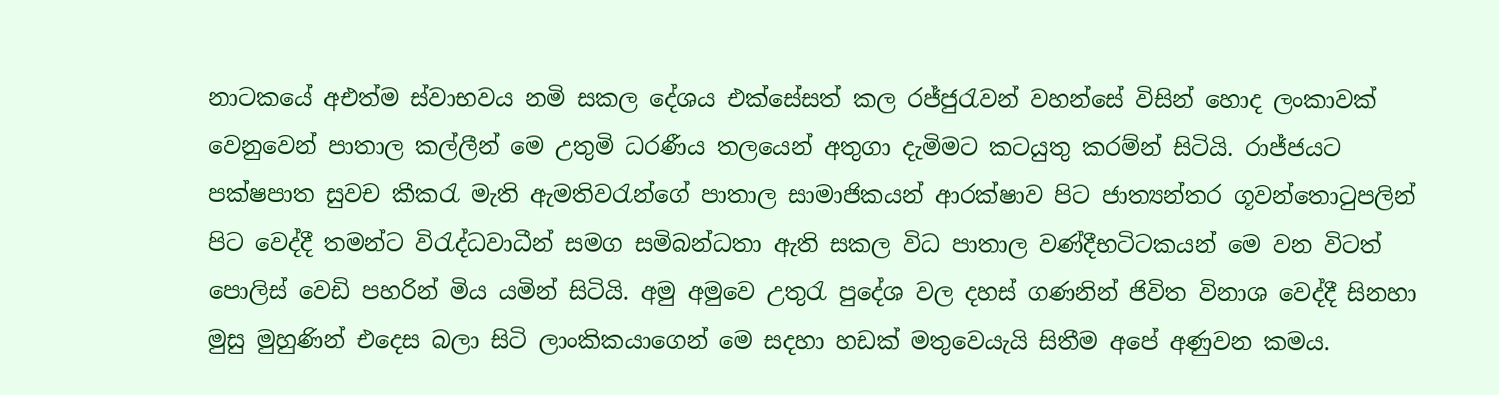නාටකයේ අඑත්ම ස්වාභවය නමි සකල දේශය එක්සේසත් කල රජ්ජුරැවන් වහන්සේ විසින් හොද ලංකාවක් වෙනුවෙන් පාතාල කල්ලීන් මෙ උතුමි ධරණීය තලයෙන් අතුගා දැමිමට කටයුතු කරම්න් සිටියි. රාජ්ජයට පක්ෂපාත සුවච කීකරැ මැති ඇමතිවරැන්ගේ පාතාල සාමාජිකයන් ආරක්ෂාව පිට ජාත්‍යන්තර ගූවන්තොටුපලින් පිට වෙද්දී තමන්ට විරැද්ධවාධීන් සමග සමිබන්ධතා ඇති සකල විධ පාතාල වණ්දීභටිටකයන් මෙ වන විටත් පොලිස් වෙඩි පහරින් මිය යමින් සිටියි. අමු අමුවෙ උතුරැ පුදේශ වල දහස් ගණනින් ජිවිත විනාශ වෙද්දී සිනහා මුසු මුහුණින් එදෙස බලා සිටි ලාංකිකයාගෙන් මෙ සදහා හඩක් මතුවෙයැයි සිතීම අපේ අණුවන කමය.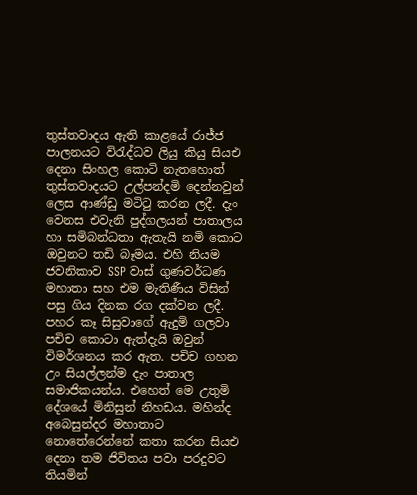තුස්තවාදය ඇති කාළයේ රාජ්ජ පාලනයට විරැද්ධව ලියු කියු සියඑ දෙනා සිංහල කොටි නැතහොත් තුස්තවාදයට උල්පන්දමි දෙන්නවුන් ලෙස ආණ්ඩු මටිටු කරන ලදී. දැං වෙනස එවැනි පුද්ගලයන් පාතාලය හා සමිබන්ධතා ඇතැයි නමි කොට ඔවුනට තඩි බෑමය. එහි නියම ජවනිකාව SSP වාස් ගුණවර්ධණ මහාතා සහ එම මැතිණීය විසින් පසු ගිය දිනක රග දක්වන ලදී. පහර කෑ සිසුවාගේ ඇදුමි ගලවා පචිච කොටා ඇත්දැයි ඔවුන් විමර්ශනය කර ඇත. පචිච ගහන උං සියල්ලන්ම දැං පාතාල සමාජිකයන්ය. එහෙත් මෙ උතුමි දේශයේ මිනිසුන් නිහඩය. මහින්ද අබෙසුන්දර මහාතාට නොතේරෙන්නේ කතා කරන සියඑ දෙනා තම ජිවිතය පවා පරදුවට තියමින්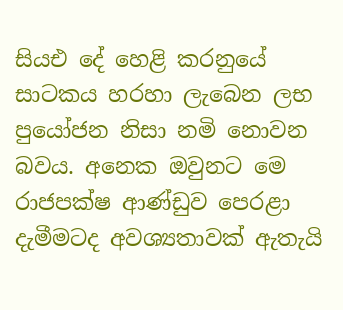සියඑ දේ හෙළි කරනුයේ සාටකය හරහා ලැබෙන ලභ පුයෝජන නිසා නමි නොවන බවය. අනෙක ඔවුනට මෙ රාජපක්ෂ ආණ්ඩුව පෙරළා දැමීමටද අවශ්‍යතාවක් ඇතැයි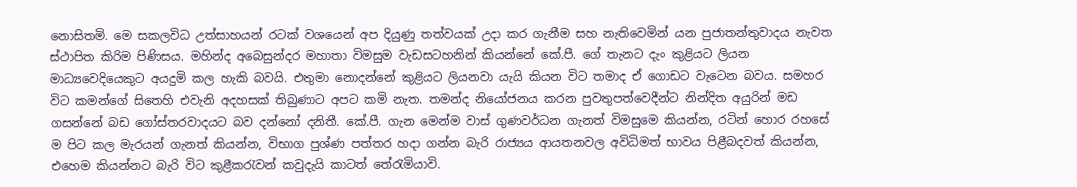නොසිතමි. මෙ සකලවිධ උත්සාහයන් රටක් වශයෙන් අප දියුණු තත්වයක් උදා කර ගැනීම සහ නැතිවෙමින් යන පුජාතන්තුවාදය නැවත ස්ථාපිත කිරිම පිණිසය. මහින්ද අබෙසුන්දර මහාතා විමසුම වැඩසටහනින් කියන්නේ කේ.පී. ගේ තැනට දැං කුළියට ලියන මාධ්‍යවෙදියෙකුට අයදුමි කල හැකි බවයි. එතුමා නොදන්නේ කුළියට ලියනවා යැයි කියන විට තමාද ඒ ගොඩට වැටෙන බවය. සමහර විට කමන්ගේ සිතෙහි එවැනි අදහසක් තිබුණාට අපට කමි නැත. තමන්ද නියෝජනය කරන පුවතුපත්වෙදීන්ට නින්දිත අයුරින් මඩ ගසන්නේ බඩ ගෝස්තරවාදයට බව දන්නෝ දනිතී. කේ.පී. ගැන මෙන්ම වාස් ගුණවර්ධන ගැනත් විමසුමෙ කියන්න, රටින් හොර රහසේ ම පිට කල මැරයන් ගැනත් කියන්න, විභාග පුශ්ණ පත්තර හදා ගන්න බැරි රාජ්‍යය ආයතනවල අවිධිමත් භාවය පිළීබදවත් කියන්න, එහෙම කියන්නට බැරි විට කුළීකරැවන් කවුදැයි කාටත් තේරැමියාවි.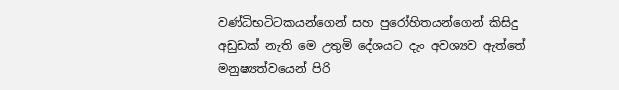වණ්ධිභටිටකයන්ගෙන් සහ පුරෝහිතයන්ගෙන් කිසිදු අඩුඩක් නැති මෙ උතුමි දේශයට දැං අවශ්‍යව ඇත්තේ මනුෂ්‍යත්වයෙන් පිරි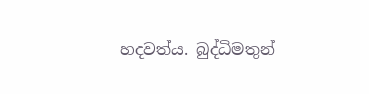හදවත්ය. බුද්ධිමතුන්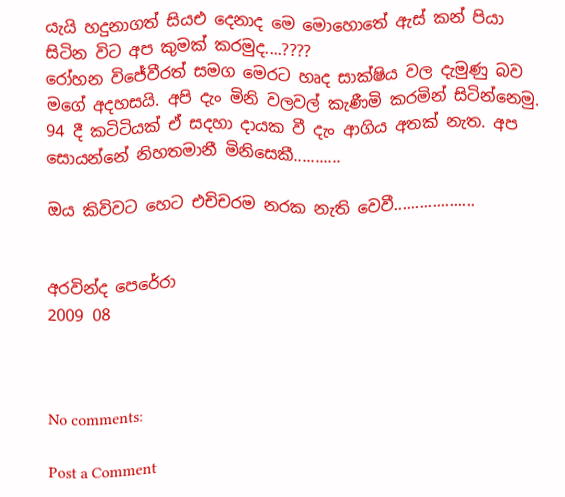යැයි හදුනාගත් සියඑ දෙනාද මෙ මොහොතේ ඇස් කන් පියා සිටින විට අප කුමක් කරමුද....????
රෝහන විජේවීරත් සමග මෙරට හෘද සාක්ෂිය වල දැමුණු බව මගේ අදහසයි. අපි දැං මිනි වලවල් කැණීමි කරමින් සිටින්නෙමු. 94 දී කටිටියක් ඒ සදහා දායක වී දැං ආගිය අතක් නැත. අප සොයන්නේ නිහතමානී මිනිසෙකී...........

ඔය කිවිවට හෙට එචිචරම නරක නැති වෙවී...................


අරවින්ද පෙරේරා
2009 08



No comments:

Post a Comment